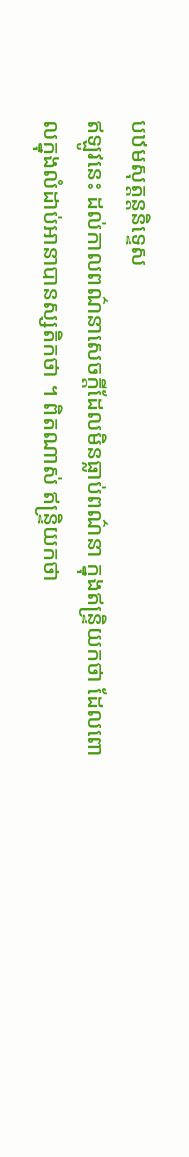បឋមសុត្តន្តនិទ្ទេស
ឥឡូវនេះ ដល់កាលពណ៌នាសេចក្តីដែលមិនធ្លាប់ពណ៌នា ក្នុងឥន្ទ្រិយកថា ដែលពោលក្នុងលំដាប់អានាបានស្សតិកថា ។ ពិតណាស់ ឥន្ទ្រិយកថា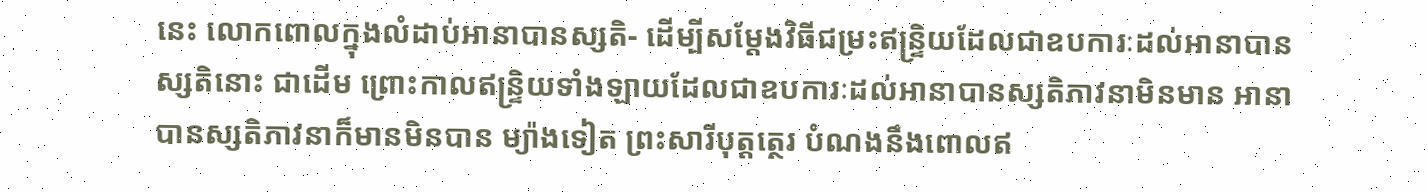នេះ លោកពោលក្នុងលំដាប់អានាបានស្សតិ- ដើម្បីសម្តែងវិធីជម្រះឥន្ទ្រិយដែលជាឧបការៈដល់អានាបានស្សតិនោះ ជាដើម ព្រោះកាលឥន្ទ្រិយទាំងឡាយដែលជាឧបការៈដល់អានាបានស្សតិភាវនាមិនមាន អានាបានស្សតិភាវនាក៏មានមិនបាន ម្យ៉ាងទៀត ព្រះសារីបុត្តត្ថេរ បំណងនឹងពោលឥ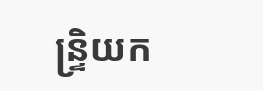ន្ទ្រិយក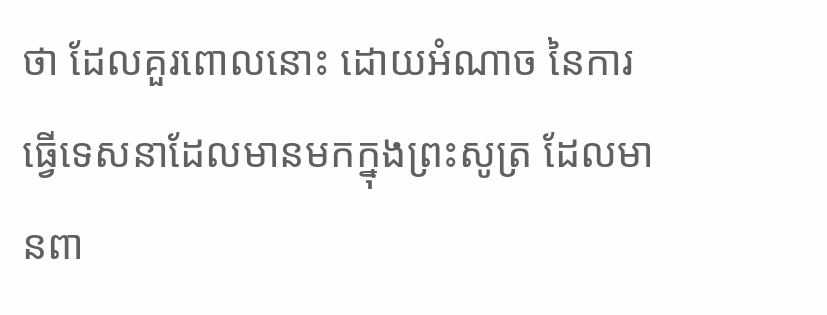ថា ដែលគួរពោលនោះ ដោយអំណាច នៃការធ្វើទេសនាដែលមានមកក្នុងព្រះសូត្រ ដែលមានពា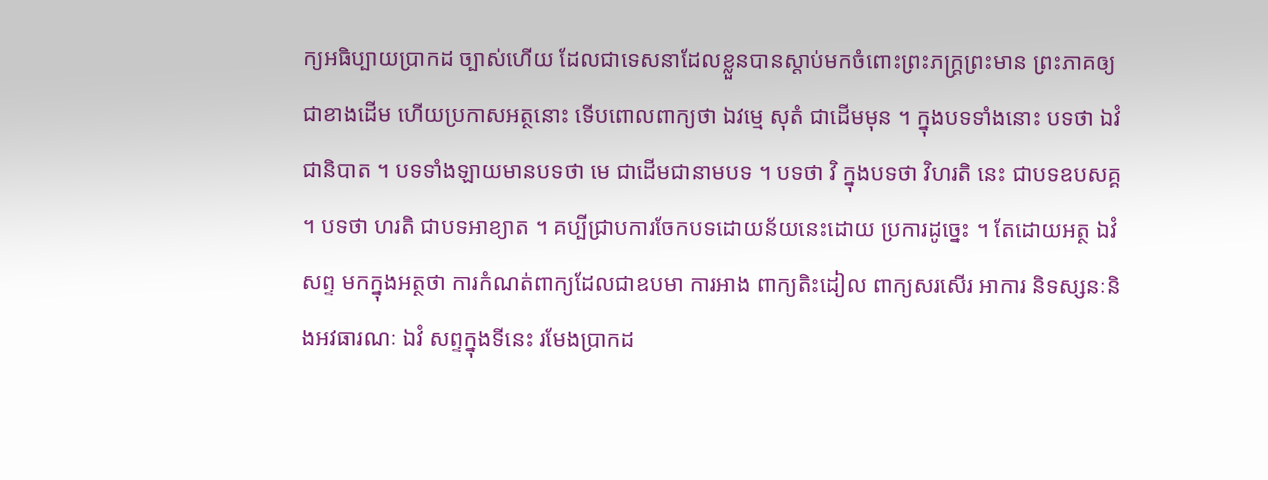ក្យអធិប្បាយប្រាកដ ច្បាស់ហើយ ដែលជាទេសនាដែលខ្លួនបានស្តាប់មកចំពោះព្រះភក្ត្រព្រះមាន ព្រះភាគឲ្យជាខាងដើម ហើយប្រកាសអត្ថនោះ ទើបពោលពាក្យថា ឯវម្មេ សុតំ ជាដើមមុន ។ ក្នុងបទទាំងនោះ បទថា ឯវំ ជានិបាត ។ បទទាំងឡាយមានបទថា មេ ជាដើមជានាមបទ ។ បទថា វិ ក្នុងបទថា វិហរតិ នេះ ជាបទឧបសគ្គ ។ បទថា ហរតិ ជាបទអាខ្យាត ។ គប្បីជ្រាបការចែកបទដោយន័យនេះដោយ ប្រការដូច្នេះ ។ តែដោយអត្ថ ឯវំ សព្ទ មកក្នុងអត្ថថា ការកំណត់ពាក្យដែលជាឧបមា ការអាង ពាក្យតិះដៀល ពាក្យសរសើរ អាការ និទស្សនៈនិងអវធារណៈ ឯវំ សព្ទក្នុងទីនេះ រមែងប្រាកដ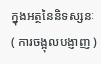ក្នុងអត្ថនៃនិទស្សនៈ ( ការចង្អុលបង្ញាញ )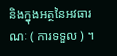និងក្នុងអត្ថនៃអវធារណៈ ( ការទទួល ) ។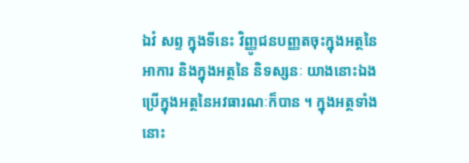ឯវំ សព្ទ ក្នុងទីនេះ វិញ្ញូជនបញ្ញតចុះក្នុងអត្ថនៃអាការ និងក្នុងអត្ថនៃ និទស្សនៈ យាងនោះឯង ប្រើក្នុងអត្ថនៃអវធារណៈក៏បាន ។ ក្នុងអត្ថទាំងនោះ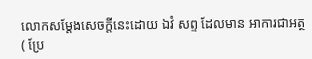លោកសម្តែងសេចក្តីនេះដោយ ឯវំ សព្ទ ដែលមាន អាការជាអត្ថ ( ប្រែ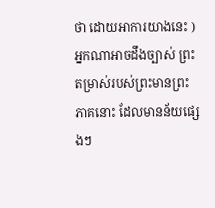ថា ដោយអាការយាងនេះ ) អ្នកណាអាចដឹងច្បាស់ ព្រះតម្រាស់របស់ព្រះមានព្រះភាគនោះ ដែលមានន័យផ្សេងៗ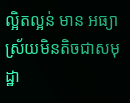ល្អិតល្អន់ មាន អធ្យាស្រ័យមិនតិចជាសមុដ្ឋា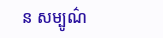ន សម្បូណ៌